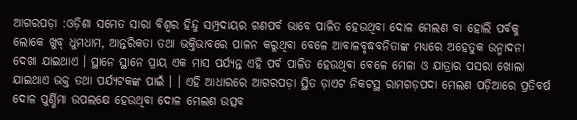ଆଗରପଡ଼ା :ଓଡ଼ିଶା ସମେତ ସାରା ବିଶ୍ୱର ହିନ୍ଦୁ ସମ୍ପ୍ରଦାୟର ଗଣପର୍ବ ଭାବେ ପାଳିତ ହେଉଥିବା ଦୋଳ ମେଲଣ ବା ହୋଲି ପର୍ବକୁ ଲୋକେ ଖୁବ୍ ଧୁମଧାମ, ଆନ୍ତରିକତା ତଥା ଭକ୍ତିଭାବରେ ପାଳନ କରୁଥିବା ବେଳେ ଆବାଳବୃଦ୍ଧବନିତାଙ୍କ ମଧ୍ୟରେ ଅହେତୁକ ଉନ୍ମାଦନା ଦେଖା ଯାଇଥାଏ । ସ୍ଥାନେ ସ୍ଥାନେ ପ୍ରାୟ ଏକ ମାସ ପର୍ଯ୍ୟନ୍ତ ଏହି ପର୍ବ ପାଳିତ ହେଉଥିବା ବେଳେ ମେଳା ଓ ଯାତ୍ରାର ପସରା ଖୋଲା ଯାଇଥାଏ ଭକ୍ତ ତଥା ପର୍ଯ୍ୟଟକଙ୍କ ପାଇଁ । । ଏହି ଆଧାରରେ ଆଗରପଡ଼ା ସ୍ଥିତ ଡ଼ାଏଟ ନିକଟସ୍ଥ ରାମଗଡ଼ପଦା ମେଲଣ ପଡ଼ିଆରେ ପ୍ରତିବର୍ଷ ଦୋଳ ପୁର୍ଣ୍ଣିମା ଉପଲକ୍ଷେ ହେଉଥିବା ଦୋଳ ମେଲଣ ଉତ୍ସବ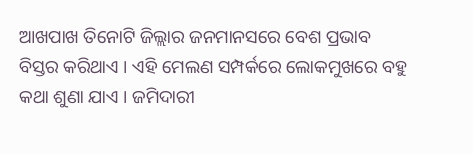ଆଖପାଖ ତିନୋଟି ଜିଲ୍ଲାର ଜନମାନସରେ ବେଶ ପ୍ରଭାବ ବିସ୍ତର କରିଥାଏ । ଏହି ମେଲଣ ସମ୍ପର୍କରେ ଲୋକମୁଖରେ ବହୁ କଥା ଶୁଣା ଯାଏ । ଜମିଦାରୀ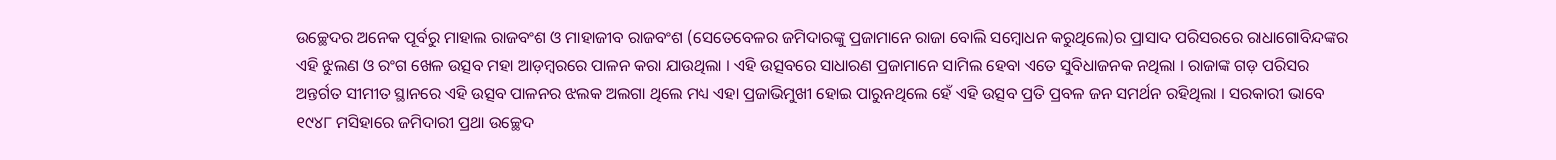ଉଚ୍ଛେଦର ଅନେକ ପୂର୍ବରୁ ମାହାଲ ରାଜବଂଶ ଓ ମାହାଜୀବ ରାଜବଂଶ (ସେତେବେଳର ଜମିଦାରଙ୍କୁ ପ୍ରଜାମାନେ ରାଜା ବୋଲି ସମ୍ବୋଧନ କରୁଥିଲେ)ର ପ୍ରାସାଦ ପରିସରରେ ରାଧାଗୋବିନ୍ଦଙ୍କର ଏହି ଝୁଲଣ ଓ ରଂଗ ଖେଳ ଉତ୍ସବ ମହା ଆଡ଼ମ୍ବରରେ ପାଳନ କରା ଯାଉଥିଲା । ଏହି ଉତ୍ସବରେ ସାଧାରଣ ପ୍ରଜାମାନେ ସାମିଲ ହେବା ଏତେ ସୁବିଧାଜନକ ନଥିଲା । ରାଜାଙ୍କ ଗଡ଼ ପରିସର ଅନ୍ତର୍ଗତ ସୀମୀତ ସ୍ଥାନରେ ଏହି ଉତ୍ସବ ପାଳନର ଝଲକ ଅଲଗା ଥିଲେ ମଧ୍ୟ ଏହା ପ୍ରଜାଭିମୁଖୀ ହୋଇ ପାରୁନଥିଲେ ହେଁ ଏହି ଉତ୍ସବ ପ୍ରତି ପ୍ରବଳ ଜନ ସମର୍ଥନ ରହିଥିଲା । ସରକାରୀ ଭାବେ ୧୯୪୮ ମସିହାରେ ଜମିଦାରୀ ପ୍ରଥା ଉଚ୍ଛେଦ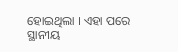ହୋଇଥିଲା । ଏହା ପରେ ସ୍ଥାନୀୟ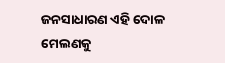ଜନସାଧାରଣ ଏହି ଦୋଳ ମେଲଣକୁ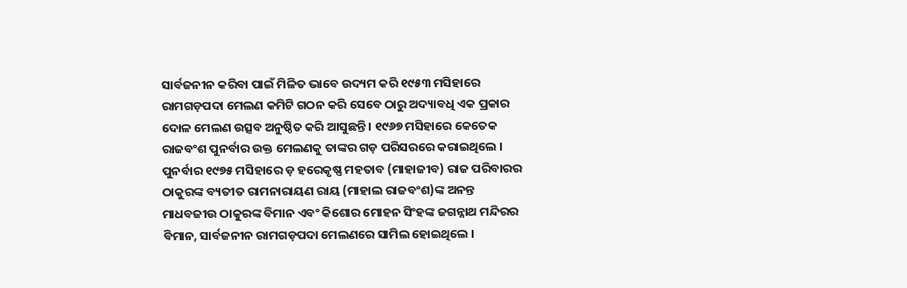ସାର୍ବଜନୀନ କରିବା ପାଇଁ ମିଳିତ ଭାବେ ଉଦ୍ୟମ କରି ୧୯୫୩ ମସିହାରେ ରାମଗଡ଼ପଦା ମେଲଣ କମିଟି ଗଠନ କରି ସେବେ ଠାରୁ ଅଦ୍ୟାବଧି ଏକ ପ୍ରକାର ଦୋଳ ମେଲଣ ଉତ୍ସବ ଅନୁଷ୍ଠିତ କରି ଆସୁଛନ୍ତି । ୧୯୬୭ ମସିହାରେ କେତେକ ରାଜବଂଶ ପୁନର୍ବାର ଉକ୍ତ ମେଲଣକୁ ତାଙ୍କର ଗଡ଼ ପରିସରରେ କରାଇଥିଲେ । ପୁନର୍ବାର ୧୯୭୫ ମସିହାରେ ଡ଼ ହରେକୃଷ୍ଣ ମହତାବ (ମାହାଜୀବ) ରାଜ ପରିବାରର ଠାକୁରଙ୍କ ବ୍ୟତୀତ ରାମନାରାୟଣ ରାୟ (ମାହାଲ ରାଜବଂଶ)ଙ୍କ ଅନନ୍ତ ମାଧବଜୀଉ ଠାକୁରଙ୍କ ବିମାନ ଏବଂ କିଶୋର ମୋହନ ସିଂହଙ୍କ ଜଗନ୍ନାଥ ମନ୍ଦିରର ବିମାନ, ସାର୍ବଜନୀନ ରାମଗଡ଼ପଦା ମେଲଣରେ ସାମିଲ ହୋଇଥିଲେ ।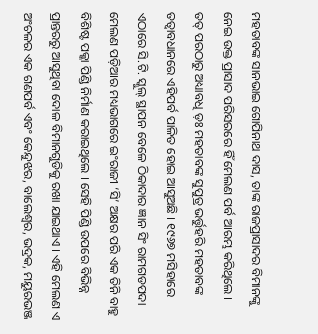ମହତାବଙ୍କ ସାନଭାଇ ଗୋପିନାଥ ଦାସ, ତାଙ୍କ ରାଜପ୍ରାସାଦର ବିମାନଙ୍କୁ ନେଇ ଉକ୍ତ ପ୍ରାସାଦ ପରିସରରେ ହିଁ ମେଲଣ ପର୍ବ ଆରମ୍ଭ କରିଥିଲେ ।
ତତ୍ ପରଠାରୁ ଅଧ୍ୟାବଧି ଡ଼ଃ ମହତାବଙ୍କ ସୁପୁତ୍ର ଭର୍ତ୍ତୁହରି ମହତାବଙ୍କ ତତ୍ୱାବଧାନରେ ଏହିପର୍ବ ପାଳିତ ହୋଇ ଆସୁଅଛି । ୧୯୬୭ ମସିହାରେ ଏଠାରେ ସି.ଟି. ସ୍କୁଲ୍ ସ୍ଥାପନ ବେଳେ ଠିକାଦାର ଜ୍ଞାନ ସିଂ ରାମଗଡପଦା ମେଲଣ ପଡ଼ିଆର ମଧ୍ୟଭାଗରେ ଇଂରାଜୀ ‘ସି’ ଅକ୍ଷର ପରି ଏକ ତିନି ବାହୁ ବିଶିଷ୍ଟ ପକ୍କା ପିଣ୍ଡି ନିର୍ମାଣ କରାଇଥିଲେ । ସେହି ପିଣ୍ଡି ଉପରେ ବିଭିନ୍ନ ପ୍ରାନ୍ତରରୁ ଆସୁଥିବା ଦୋଳ ବିମାନଗୁଡିକୁ ରଖା ଯାଇଥାଏ । ଏହି ମେଲଣ ଏ ଅଂଚଳର ଏକ ଗଣପର୍ବ ଏବଂ କେନ୍ଦୁଝର, ବାଲେଶ୍ୱର, ଭଦ୍ରକ, ମୟୁରଭଞ୍ଜ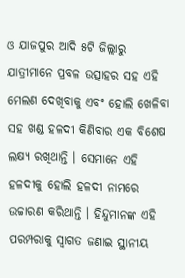ଓ ଯାଜପୁର ଆଦି ୫ଟି ଜିଲ୍ଲାରୁ ଯାତ୍ରୀମାନେ ପ୍ରବଳ ଉତ୍ସାହର ସହ ଏହି ମେଲଣ ଦେଖିବାକୁ ଏବଂ ହୋଲି ଖେଳିବା ସହ ଖଣ୍ଡ ହଳଦୀ କିଣିବାର ଏକ ବିଶେଷ ଲକ୍ଷ୍ୟ ରଖିଥାନ୍ତି । ସେମାନେ ଏହି ହଳଦୀକୁ ହୋଲି ହଳଦୀ ନାମରେ ଉଚ୍ଚାରଣ କରିଥାନ୍ତି । ହିନ୍ଦୁମାନଙ୍କ ଏହି ପରମ୍ପରାକୁ ସ୍ୱାଗତ ଜଣାଇ ସ୍ଥାନୀୟ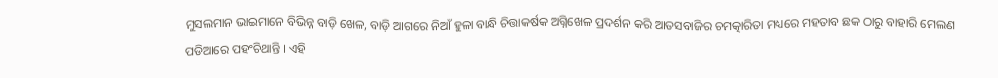ମୁସଲମାନ ଭାଇମାନେ ବିଭିନ୍ନ ବାଡ଼ି ଖେଳ, ବାଡ଼ି ଆଗରେ ନିଆଁ ହୁଳା ବାନ୍ଧି ଚିତ୍ତାକର୍ଷକ ଅଗ୍ନିଖେଳ ପ୍ରଦର୍ଶନ କରି ଆତସବାଜିର ଚମତ୍କାରିତା ମଧ୍ୟରେ ମହତାବ ଛକ ଠାରୁ ବାହାରି ମେଲଣ ପଡିଆରେ ପହଂଚିଥାନ୍ତି । ଏହି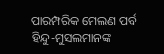ପାରମ୍ପରିକ ମେଲଣ ପର୍ବ ହିନ୍ଦୁ-ମୁସଲମାନଙ୍କ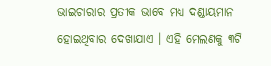ଭାଇଚାରାର ପ୍ରତୀକ ଭାବେ ମଧ୍ୟ ଦଣ୍ଡାୟମାନ ହୋଇଥିବାର ଦେଖାଯାଏ । ଏହି ମେଲଣକୁ ୩ଟି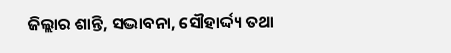ଜିଲ୍ଲାର ଶାନ୍ତି, ସଦ୍ଭାବନା, ସୌହାର୍ଦ୍ଦ୍ୟ ତଥା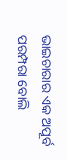ଭାଇଚାରାର ଏକ ଅପୂର୍ବ ପରମ୍ପରା ବୋଲି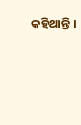କହିଥାନ୍ତି ।